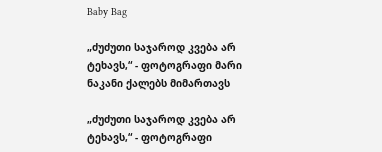Baby Bag

„ძუძუთი საჯაროდ კვება არ ტეხავს,“ - ფოტოგრაფი მარი ნაკანი ქალებს მიმართავს

„ძუძუთი საჯაროდ კვება არ ტეხავს,“ - ფოტოგრაფი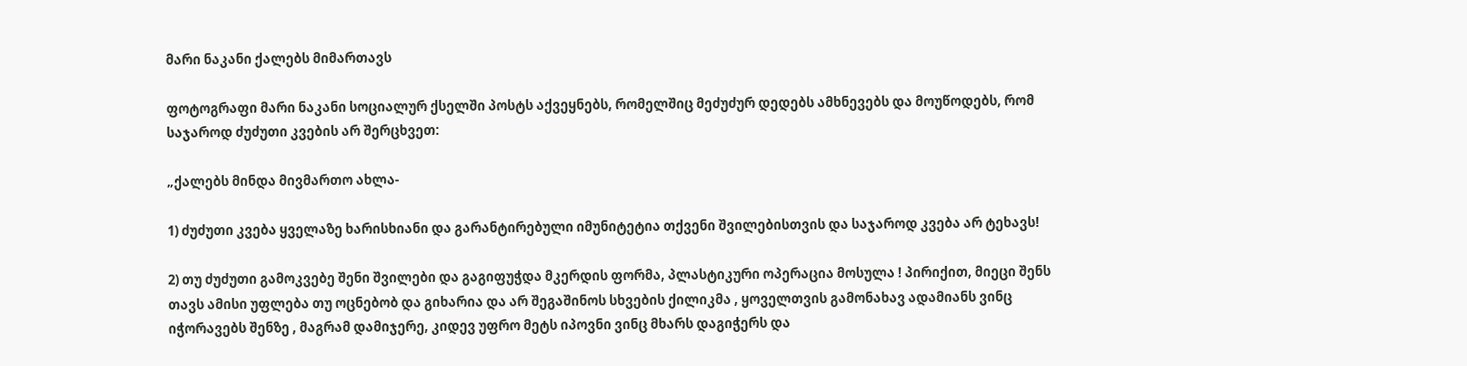მარი ნაკანი ქალებს მიმართავს

ფოტოგრაფი მარი ნაკანი სოციალურ ქსელში პოსტს აქვეყნებს, რომელშიც მეძუძურ დედებს ამხნევებს და მოუწოდებს, რომ საჯაროდ ძუძუთი კვების არ შერცხვეთ:

„ქალებს მინდა მივმართო ახლა-

1) ძუძუთი კვება ყველაზე ხარისხიანი და გარანტირებული იმუნიტეტია თქვენი შვილებისთვის და საჯაროდ კვება არ ტეხავს!

2) თუ ძუძუთი გამოკვებე შენი შვილები და გაგიფუჭდა მკერდის ფორმა, პლასტიკური ოპერაცია მოსულა ! პირიქით, მიეცი შენს თავს ამისი უფლება თუ ოცნებობ და გიხარია და არ შეგაშინოს სხვების ქილიკმა , ყოველთვის გამონახავ ადამიანს ვინც იჭორავებს შენზე , მაგრამ დამიჯერე, კიდევ უფრო მეტს იპოვნი ვინც მხარს დაგიჭერს და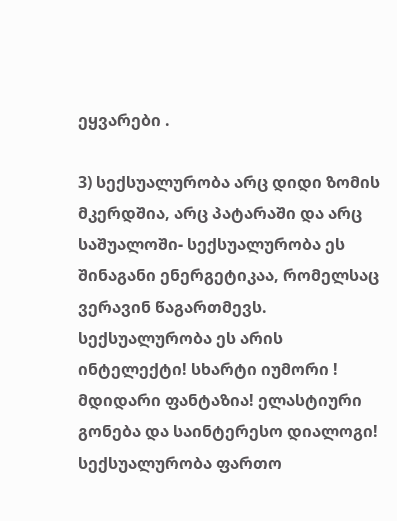ეყვარები .

3) სექსუალურობა არც დიდი ზომის მკერდშია, არც პატარაში და არც საშუალოში- სექსუალურობა ეს შინაგანი ენერგეტიკაა, რომელსაც ვერავინ წაგართმევს. სექსუალურობა ეს არის ინტელექტი! სხარტი იუმორი ! მდიდარი ფანტაზია! ელასტიური გონება და საინტერესო დიალოგი! სექსუალურობა ფართო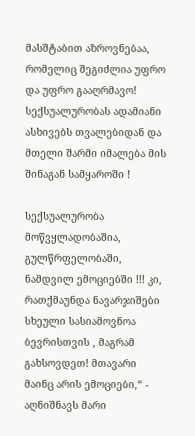მასშტაბით აზროვნებაა, რომელიც შეგიძლია უფრო და უფრო გააღრმავო! სექსუალურობას ადამიანი ასხივებს თვალებიდან და მთელი შარმი იმალება მის შინაგან სამყაროში !

სექსუალურობა მოწვყლადობაშია, გულწრფელობაში, ნამდვილ ემოციებში !!! კი, რათქმაუნდა ნავარჯიშები სხეული სასიამოვნოა ბევრისთვის , მაგრამ გახსოვდეთ! მთავარი მაინც არის ემოციები,“ - აღნიშნავს მარი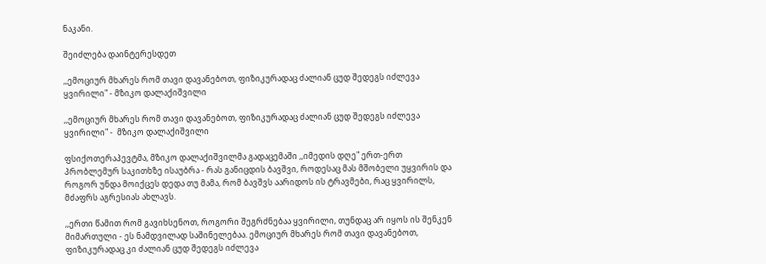ნაკანი.

შეიძლება დაინტერესდეთ

,,ემოციურ მხარეს რომ თავი დავანებოთ, ფიზიკურადაც ძალიან ცუდ შედეგს იძლევა ყვირილი" - მზიკო დალაქიშვილი

,,ემოციურ მხარეს რომ თავი დავანებოთ, ფიზიკურადაც ძალიან ცუდ შედეგს იძლევა ყვირილი" -  მზიკო დალაქიშვილი

ფსიქოთერაპევტმა, მზიკო დალაქიშვილმა გადაცემაში ,,იმედის დღე" ერთ-ერთ პრობლემურ საკითხზე ისაუბრა - რას განიცდის ბავშვი, როდესაც მას მშობელი უყვირის და როგორ უნდა მოიქცეს დედა თუ მამა, რომ ბავშვს აარიდოს ის ტრავმები, რაც ყვირილს, მძაფრს აგრესიას ახლავს.

,,ერთი წამით რომ გავიხსენოთ, როგორი შეგრძნებაა ყვირილი, თუნდაც არ იყოს ის შენკენ მიმართული - ეს ნამდვილად საშინელებაა. ემოციურ მხარეს რომ თავი დავანებოთ, ფიზიკურადაც კი ძალიან ცუდ შედეგს იძლევა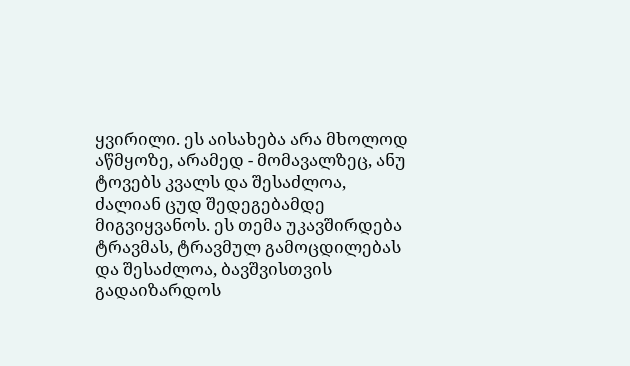ყვირილი. ეს აისახება არა მხოლოდ აწმყოზე, არამედ - მომავალზეც, ანუ ტოვებს კვალს და შესაძლოა, ძალიან ცუდ შედეგებამდე მიგვიყვანოს. ეს თემა უკავშირდება ტრავმას, ტრავმულ გამოცდილებას და შესაძლოა, ბავშვისთვის გადაიზარდოს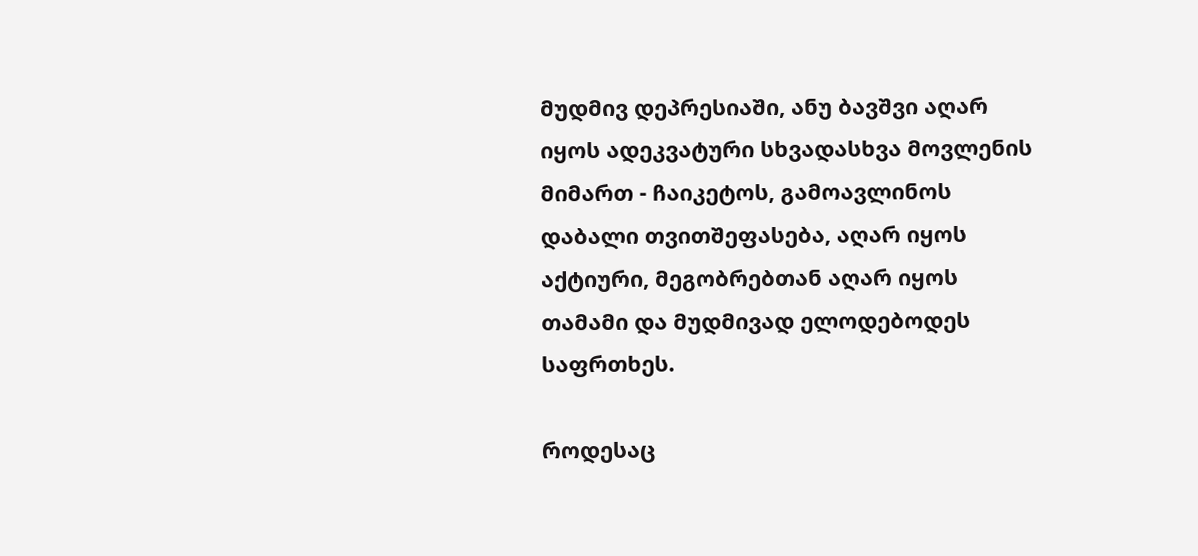მუდმივ დეპრესიაში, ანუ ბავშვი აღარ იყოს ადეკვატური სხვადასხვა მოვლენის მიმართ - ჩაიკეტოს, გამოავლინოს დაბალი თვითშეფასება, აღარ იყოს აქტიური, მეგობრებთან აღარ იყოს თამამი და მუდმივად ელოდებოდეს საფრთხეს.

როდესაც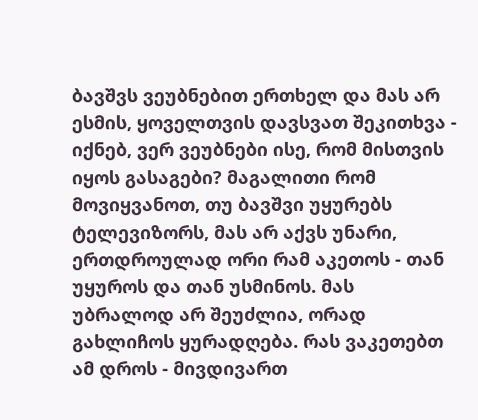ბავშვს ვეუბნებით ერთხელ და მას არ ესმის, ყოველთვის დავსვათ შეკითხვა - იქნებ, ვერ ვეუბნები ისე, რომ მისთვის იყოს გასაგები? მაგალითი რომ მოვიყვანოთ, თუ ბავშვი უყურებს ტელევიზორს, მას არ აქვს უნარი, ერთდროულად ორი რამ აკეთოს - თან უყუროს და თან უსმინოს. მას უბრალოდ არ შეუძლია, ორად გახლიჩოს ყურადღება. რას ვაკეთებთ ამ დროს - მივდივართ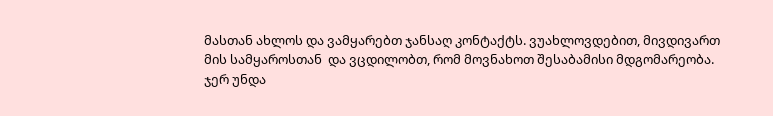მასთან ახლოს და ვამყარებთ ჯანსაღ კონტაქტს. ვუახლოვდებით, მივდივართ მის სამყაროსთან  და ვცდილობთ, რომ მოვნახოთ შესაბამისი მდგომარეობა. ჯერ უნდა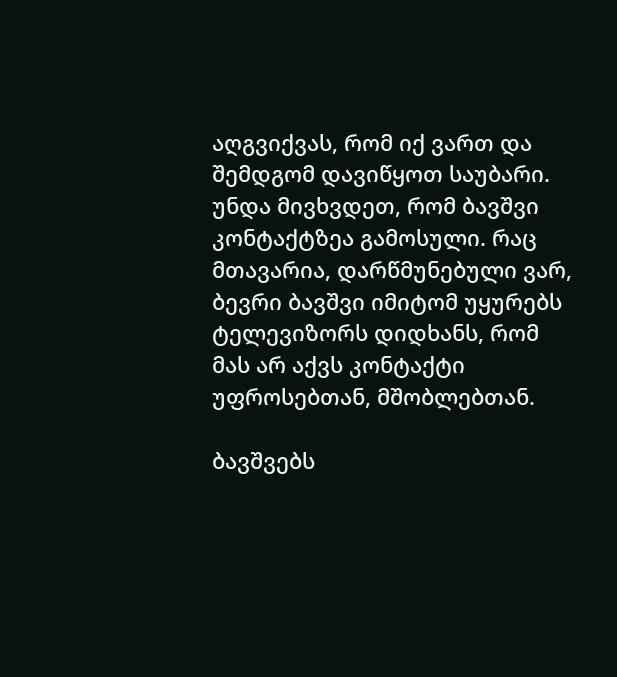აღგვიქვას, რომ იქ ვართ და შემდგომ დავიწყოთ საუბარი. უნდა მივხვდეთ, რომ ბავშვი კონტაქტზეა გამოსული. რაც მთავარია, დარწმუნებული ვარ, ბევრი ბავშვი იმიტომ უყურებს ტელევიზორს დიდხანს, რომ მას არ აქვს კონტაქტი უფროსებთან, მშობლებთან.

ბავშვებს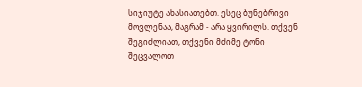სიჯიუტე ახასიათებთ. ესეც ბუნებრივი მოვლენაა, მაგრამ - არა ყვირილს. თქვენ შეგიძლიათ, თქვენი მძიმე ტონი შეცვალოთ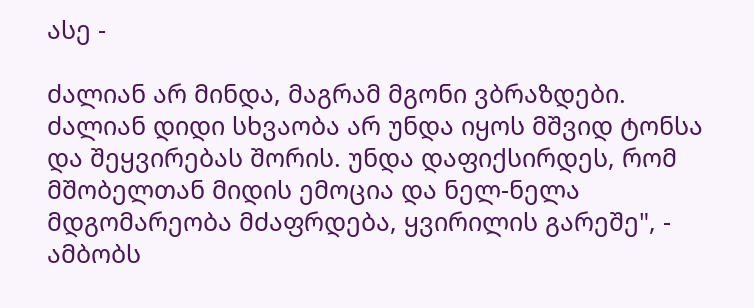ასე -

ძალიან არ მინდა, მაგრამ მგონი ვბრაზდები. ძალიან დიდი სხვაობა არ უნდა იყოს მშვიდ ტონსა და შეყვირებას შორის. უნდა დაფიქსირდეს, რომ მშობელთან მიდის ემოცია და ნელ-ნელა მდგომარეობა მძაფრდება, ყვირილის გარეშე", - ამბობს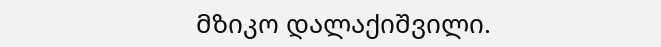მზიკო დალაქიშვილი.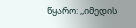წყარო: ,,იმედის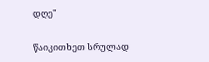დღე"

წაიკითხეთ სრულად